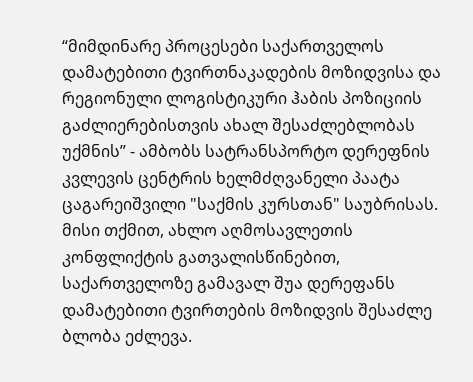“მიმდინარე პროცესები საქართველოს დამატებითი ტვირთნაკადების მოზიდვისა და რეგიონული ლოგისტიკური ჰაბის პოზიციის გაძლიერებისთვის ახალ შესაძლებლობას უქმნის” - ამბობს სატრანსპორტო დერეფნის კვლევის ცენტრის ხელმძღვანელი პაატა ცაგარეიშვილი "საქმის კურსთან" საუბრისას.
მისი თქმით, ახლო აღმოსავლეთის კონფლიქტის გათვალისწინებით, საქართველოზე გამავალ შუა დერეფანს დამატებითი ტვირთების მოზიდვის შესაძლე ბლობა ეძლევა.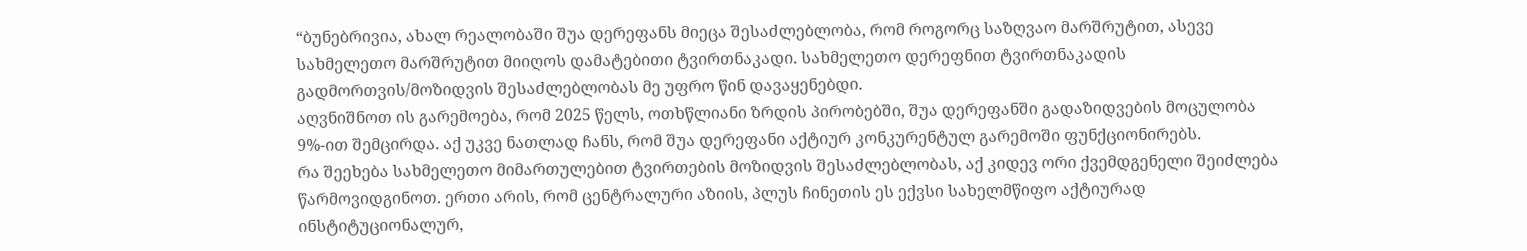“ბუნებრივია, ახალ რეალობაში შუა დერეფანს მიეცა შესაძლებლობა, რომ როგორც საზღვაო მარშრუტით, ასევე სახმელეთო მარშრუტით მიიღოს დამატებითი ტვირთნაკადი. სახმელეთო დერეფნით ტვირთნაკადის გადმორთვის/მოზიდვის შესაძლებლობას მე უფრო წინ დავაყენებდი.
აღვნიშნოთ ის გარემოება, რომ 2025 წელს, ოთხწლიანი ზრდის პირობებში, შუა დერეფანში გადაზიდვების მოცულობა 9%-ით შემცირდა. აქ უკვე ნათლად ჩანს, რომ შუა დერეფანი აქტიურ კონკურენტულ გარემოში ფუნქციონირებს.
რა შეეხება სახმელეთო მიმართულებით ტვირთების მოზიდვის შესაძლებლობას, აქ კიდევ ორი ქვემდგენელი შეიძლება წარმოვიდგინოთ. ერთი არის, რომ ცენტრალური აზიის, პლუს ჩინეთის ეს ექვსი სახელმწიფო აქტიურად ინსტიტუციონალურ,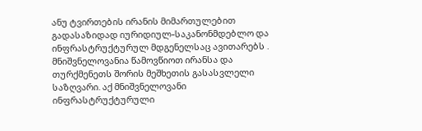ანუ ტვირთების ირანის მიმართულებით გადასაზიდად იურიდიულ-საკანონმდებლო და ინფრასტრუქტურულ მდგენელსაც ავითარებს .
მნიშვნელოვანია წამოვწიოთ ირანსა და თურქმენეთს შორის მეშხეთის გასასვლელი საზღვარი. აქ მნიშვნელოვანი ინფრასტრუქტურული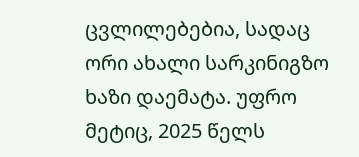ცვლილებებია, სადაც ორი ახალი სარკინიგზო ხაზი დაემატა. უფრო მეტიც, 2025 წელს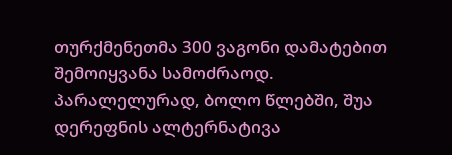თურქმენეთმა 300 ვაგონი დამატებით შემოიყვანა სამოძრაოდ.
პარალელურად, ბოლო წლებში, შუა დერეფნის ალტერნატივა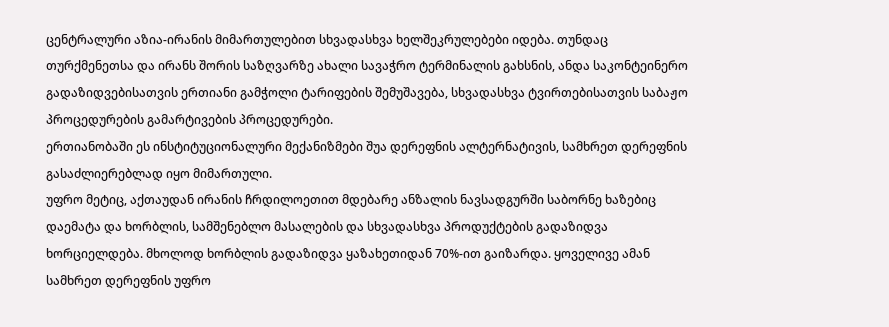ცენტრალური აზია-ირანის მიმართულებით სხვადასხვა ხელშეკრულებები იდება. თუნდაც თურქმენეთსა და ირანს შორის საზღვარზე ახალი სავაჭრო ტერმინალის გახსნის, ანდა საკონტეინერო გადაზიდვებისათვის ერთიანი გამჭოლი ტარიფების შემუშავება, სხვადასხვა ტვირთებისათვის საბაჟო პროცედურების გამარტივების პროცედურები.
ერთიანობაში ეს ინსტიტუციონალური მექანიზმები შუა დერეფნის ალტერნატივის, სამხრეთ დერეფნის გასაძლიერებლად იყო მიმართული.
უფრო მეტიც, აქთაუდან ირანის ჩრდილოეთით მდებარე ანზალის ნავსადგურში საბორნე ხაზებიც დაემატა და ხორბლის, სამშენებლო მასალების და სხვადასხვა პროდუქტების გადაზიდვა ხორციელდება. მხოლოდ ხორბლის გადაზიდვა ყაზახეთიდან 70%-ით გაიზარდა. ყოველივე ამან სამხრეთ დერეფნის უფრო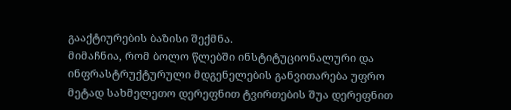გააქტიურების ბაზისი შექმნა.
მიმაჩნია, რომ ბოლო წლებში ინსტიტუციონალური და ინფრასტრუქტურული მდგენელების განვითარება უფრო მეტად სახმელეთო დერეფნით ტვირთების შუა დერეფნით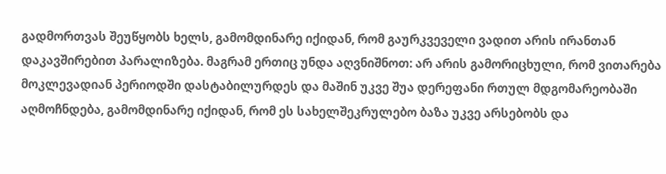გადმორთვას შეუწყობს ხელს, გამომდინარე იქიდან, რომ გაურკვეველი ვადით არის ირანთან დაკავშირებით პარალიზება. მაგრამ ერთიც უნდა აღვნიშნოთ: არ არის გამორიცხული, რომ ვითარება მოკლევადიან პერიოდში დასტაბილურდეს და მაშინ უკვე შუა დერეფანი რთულ მდგომარეობაში აღმოჩნდება, გამომდინარე იქიდან, რომ ეს სახელშეკრულებო ბაზა უკვე არსებობს და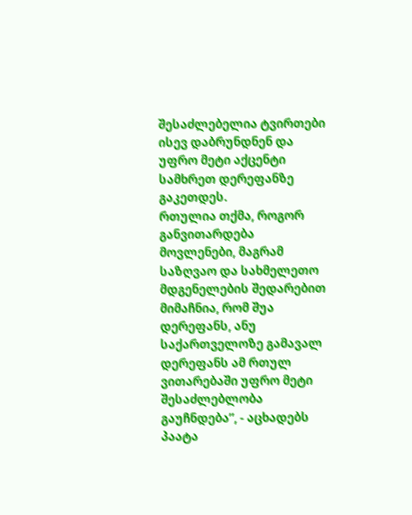შესაძლებელია ტვირთები ისევ დაბრუნდნენ და უფრო მეტი აქცენტი სამხრეთ დერეფანზე გაკეთდეს.
რთულია თქმა, როგორ განვითარდება მოვლენები, მაგრამ საზღვაო და სახმელეთო მდგენელების შედარებით მიმაჩნია, რომ შუა დერეფანს, ანუ საქართველოზე გამავალ დერეფანს ამ რთულ ვითარებაში უფრო მეტი შესაძლებლობა გაუჩნდება”, - აცხადებს პაატა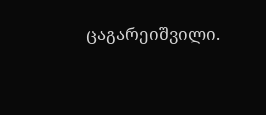ცაგარეიშვილი.